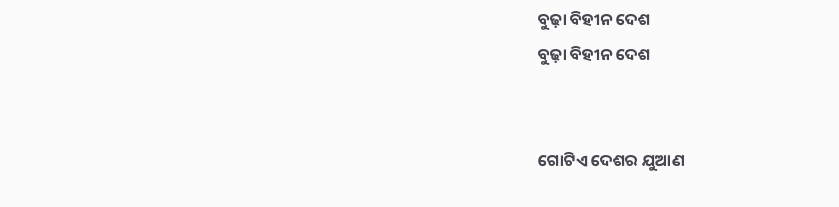ବୁଢ଼ା ବିହୀନ ଦେଶ
ବୁଢ଼ା ବିହୀନ ଦେଶ


ଗୋଟିଏ ଦେଶର ଯୁଆଣ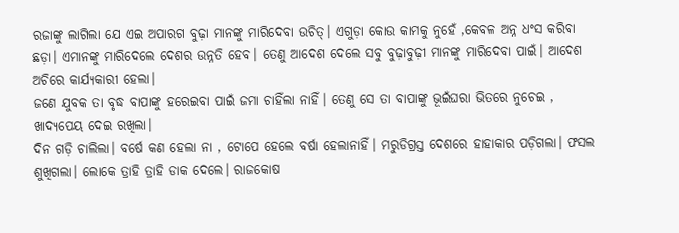ରଜାଙ୍କୁ ଲାଗିଲା ଯେ ଏଇ ଅପାରଗ ବୁଢ଼ା ମାନଙ୍କୁ ମାରିଦେବା ଉଚିତ୍। ଏଗୁଡ଼ା କୋଉ କାମକୁ ନୁହେଁ ,କେବଳ ଅନ୍ନ ଧଂସ କରିବା ଛଡ଼ା। ଏମାନଙ୍କୁ ମାରିଦେଲେ ଦେଶର ଉନ୍ନତି ହେବ। ତେଣୁ ଆଦେଶ ଦେଲେ ସବୁ ବୁଢ଼ାବୁଢ଼ୀ ମାନଙ୍କୁ ମାରିଦେବା ପାଇଁ। ଆଦେଶ ଅଚିରେ କାର୍ଯ୍ୟକାରୀ ହେଲା।
ଜଣେ ଯୁବକ ତା ବୃଦ୍ଧ ବାପାଙ୍କୁ ହରେଇବା ପାଇଁ ଜମା ଚାହିଁଲା ନାହିଁ। ତେଣୁ ସେ ତା ବାପାଙ୍କୁ ଭୂଇଁଘରା ଭିତରେ ନୁଚେଇ , ଖାଦ୍ୟପେୟ ଦେଇ ରଖିଲା।
ଦିନ ଗଡ଼ି ଚାଲିଲା। ବର୍ଷେ କଣ ହେଲା ନା , ଟୋପେ ହେଲେ ବର୍ଷା ହେଲାନାହିଁ। ମରୁଡିଗ୍ରସ୍ତ ଦେଶରେ ହାହାକାର ପଡ଼ିଗଲା। ଫସଲ ଶୁଖିଗଲା। ଲୋକେ ତ୍ରାହି ତ୍ରାହି ଡାକ ଦେଲେ। ରାଜକୋଷ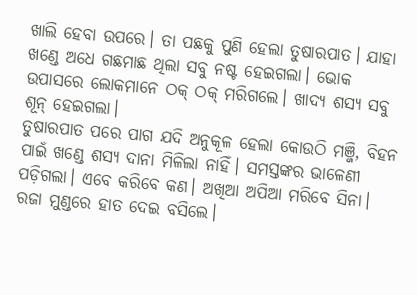ଖାଲି ହେବା ଉପରେ। ତା ପଛକୁ ପୁଣି ହେଲା ତୁଷାରପାତ। ଯାହା ଖଣ୍ଡେ ଅଧେ ଗଛମାଛ ଥିଲା ସବୁ ନଷ୍ଟ ହେଇଗଲା। ଭୋକ ଉପାସରେ ଲୋକମାନେ ଠକ୍ ଠକ୍ ମରିଗଲେ। ଖାଦ୍ୟ ଶସ୍ୟ ସବୁ ଶୂନ୍ ହେଇଗଲା।
ତୁଷାରପାତ ପରେ ପାଗ ଯଦି ଅନୁକୂଳ ହେଲା କୋଉଠି ମଞ୍ଜି, ବିହନ ପାଇଁ ଖଣ୍ଡେ ଶସ୍ୟ ଦାନା ମିଳିଲା ନାହିଁ। ସମସ୍ତଙ୍କର ଭାଳେଣୀ ପଡ଼ିଗଲା। ଏବେ କରିବେ କଣ। ଅଖିଆ ଅପିଆ ମରିବେ ସିନା। ରଜା ମୁଣ୍ଡରେ ହାତ ଦେଇ ବସିଲେ।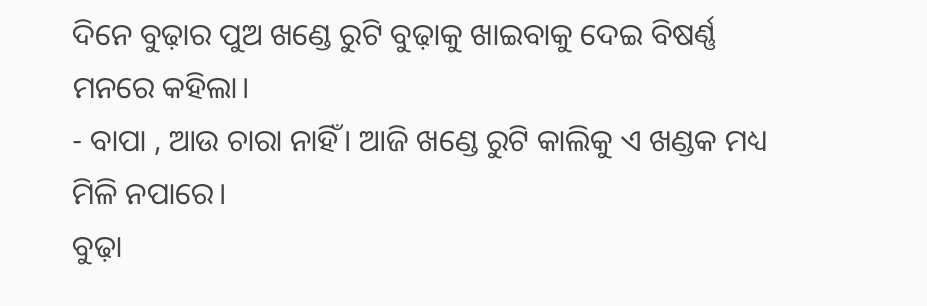ଦିନେ ବୁଢ଼ାର ପୁଅ ଖଣ୍ଡେ ରୁଟି ବୁଢ଼ାକୁ ଖାଇବାକୁ ଦେଇ ବିଷର୍ଣ୍ଣ ମନରେ କହିଲା।
- ବାପା , ଆଉ ଚାରା ନାହିଁ। ଆଜି ଖଣ୍ଡେ ରୁଟି କାଲିକୁ ଏ ଖଣ୍ଡକ ମଧ୍ୟ ମିଳି ନପାରେ।
ବୁଢ଼ା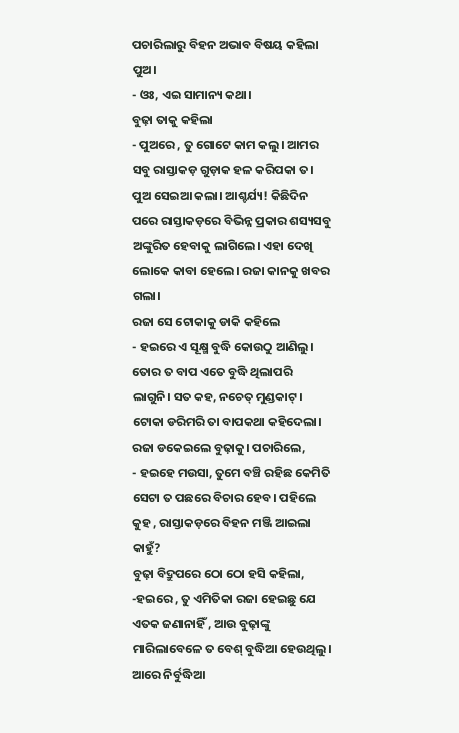ପଚାରିଲାରୁ ବିହନ ଅଭାବ ବିଷୟ କହିଲା ପୁଅ।
- ଓଃ, ଏଇ ସାମାନ୍ୟ କଥା।
ବୁଢ଼ା ତାକୁ କହିଲା
- ପୁଅରେ , ତୁ ଗୋଟେ କାମ କଲୁ। ଆମର ସବୁ ରାସ୍ତାକଡ଼ ଗୁଡ଼ାକ ହଳ କରିପକା ତ।
ପୁଅ ସେଇଆ କଲା। ଆଶ୍ଚର୍ଯ୍ୟ! କିଛିଦିନ ପରେ ରାସ୍ତାକଡ଼ରେ ବିଭିନ୍ନ ପ୍ରକାର ଶସ୍ୟସବୁ ଅଙ୍କୁରିତ ହେବାକୁ ଲାଗିଲେ। ଏହା ଦେଖି ଲୋକେ କାବା ହେଲେ। ରଜା କାନକୁ ଖବର ଗଲା।
ରଜା ସେ ଟୋକାକୁ ଡାକି କହିଲେ
- ହଇରେ ଏ ସୂକ୍ଷ୍ମ ବୁଦ୍ଧି କୋଉଠୁ ଆଣିଲୁ। ତୋର ତ ବାପ ଏତେ ବୁଦ୍ଧି ଥିଲାପରି ଲାଗୁନି। ସତ କହ, ନଚେତ୍ ମୁଣ୍ଡକାଟ୍ ।
ଟୋକା ଡରିମରି ତା ବାପକଥା କହିଦେଲା। ରଜା ଡକେଇଲେ ବୁଢ଼ାକୁ। ପଚାରିଲେ,
- ହଇହେ ମଉସା, ତୁମେ ବଞ୍ଚି ରହିଛ କେମିତି ସେଟା ତ ପଛରେ ବିଚାର ହେବ। ପହିଲେ କୁହ , ରାସ୍ତାକଡ଼ରେ ବିହନ ମଞ୍ଜି ଆଇଲା କାହୁଁ?
ବୁଢ଼ା ବିଦ୍ରୁପରେ ଠୋ ଠୋ ହସି କହିଲା,
-ହଇରେ , ତୁ ଏମିତିକା ରଜା ହେଇଛୁ ଯେ ଏତକ ଜଣାନାହିଁ , ଆଉ ବୁଢ଼ାଙ୍କୁ ମାରିଲାବେଳେ ତ ବେଶ୍ ବୁଦ୍ଧିଆ ହେଉଥିଲୁ। ଆରେ ନିର୍ବୁଦ୍ଧିଆ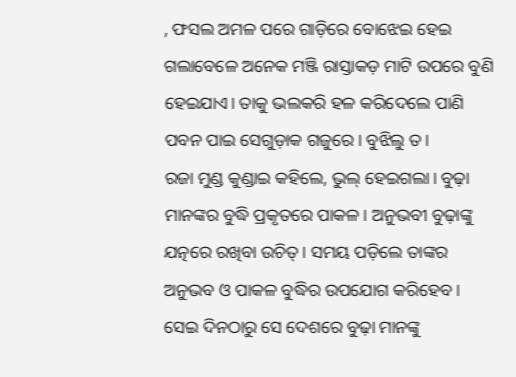, ଫସଲ ଅମଳ ପରେ ଗାଡ଼ିରେ ବୋଝେଇ ହେଇ ଗଲାବେଳେ ଅନେକ ମଞ୍ଜି ରାସ୍ତାକଡ଼ ମାଟି ଉପରେ ବୁଣି ହେଇଯାଏ। ତାକୁ ଭଲକରି ହଳ କରିଦେଲେ ପାଣି ପବନ ପାଇ ସେଗୁଡ଼ାକ ଗଜୁରେ। ବୁଝିଲୁ ତ।
ରଜା ମୁଣ୍ଡ କୁଣ୍ଡାଇ କହିଲେ, ଭୁଲ୍ ହେଇଗଲା। ବୁଢ଼ା ମାନଙ୍କର ବୁଦ୍ଧି ପ୍ରକୃତରେ ପାକଳ। ଅନୁଭବୀ ବୁଢ଼ାଙ୍କୁ ଯତ୍ନରେ ରଖିବା ଉଚିତ୍। ସମୟ ପଡ଼ିଲେ ତାଙ୍କର ଅନୁଭବ ଓ ପାକଳ ବୁଦ୍ଧିର ଉପଯୋଗ କରିହେବ ।
ସେଇ ଦିନଠାରୁ ସେ ଦେଶରେ ବୁଢ଼ା ମାନଙ୍କୁ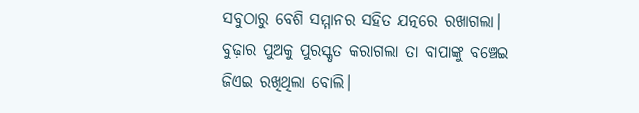ସବୁଠାରୁ ବେଶି ସମ୍ମାନର ସହିତ ଯତ୍ନରେ ରଖାଗଲା। ବୁଢ଼ାର ପୁଅକୁ ପୁରସ୍କୃତ କରାଗଲା ତା ବାପାଙ୍କୁ ବଞ୍ଚେଇ ଜିଏଇ ରଖିଥିଲା ବୋଲି।